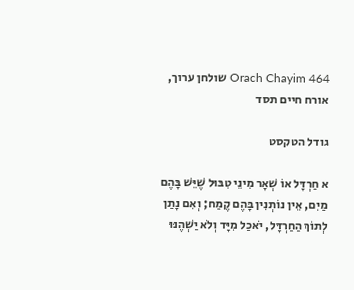Orach Chayim 464 שולחן ערוך, אורח חיים תסד

גודל הטקסט

א חַרְדָּל אוֹ שְׁאָר מִינֵי טִבּוּל שֶׁיֵּשׁ בָּהֶם מַיִם, אֵין נוֹתְנִין בָּהֶם קֶמַח; וְאִם נָתַן לְתוֹךְ הַחַרְדָּל, יֹאכַל מִיָּד וְלֹא יַשְׁהֶנּוּ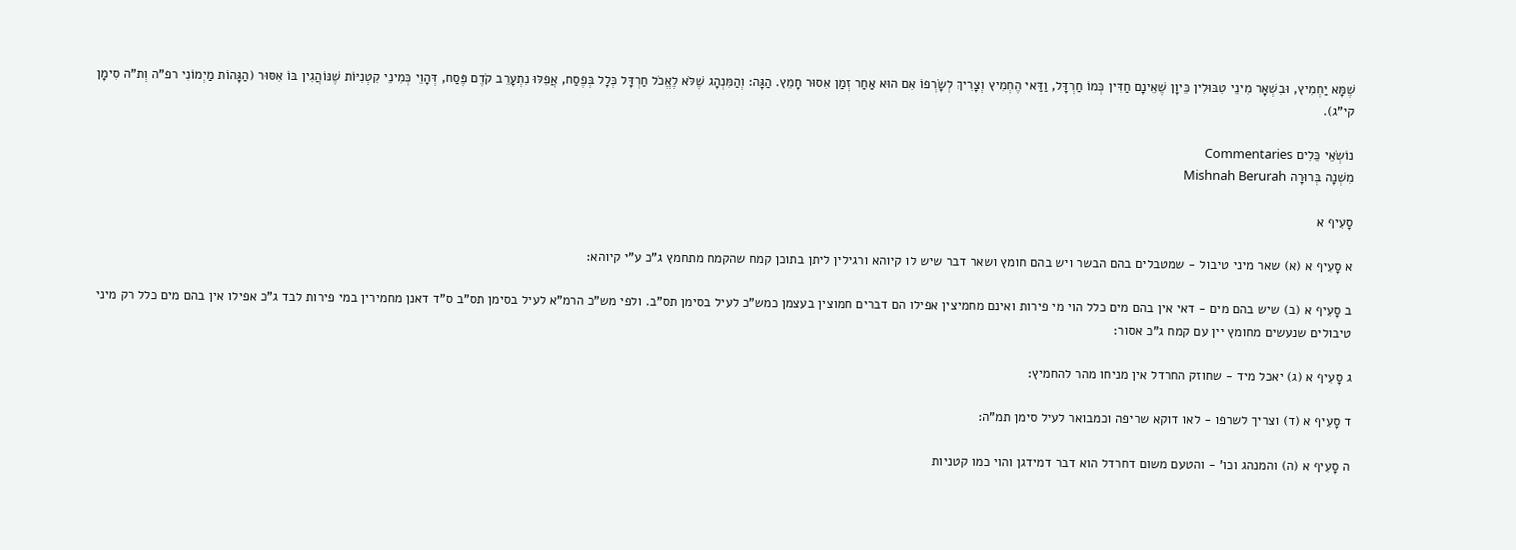שֶׁמָּא יַחְמִיץ, וּבִשְׁאָר מִינֵי טִבּוּלִין כֵּיוָן שֶׁאֵינָם חַדִּין כְּמוֹ חַרְדָּל, וַדַּאי הֶחְמִיץ וְצָרִיךְ לְשָׂרְפוֹ אִם הוּא אַחַר זְמַן אִסוּר חָמֵץ. הַגָּה: וְהַמִּנְהָג שֶׁלֹּא לֶאֱכֹל חַרְדָּל כְּלָל בְּפֶסַח, אֲפִלּוּ נִתְעָרֵב קֹדֶם פֶּסַח, דְּהָוֵי כְּמִינֵי קִטְנִיּוֹת שֶׁנּוֹהֲגִין בּוֹ אִסּוּר (הַגָּהוֹת מַיְמוֹנִי רפ"ה וְת"ה סִימָן קי"ג).

נוֹשְׂאֵי כֵּלִים Commentaries
מִשְׁנָה בְּרוּרָה Mishnah Berurah

סָעִיף א

א סָעִיף א (א) שאר מיני טיבול - שמטבלים בהם הבשר ויש בהם חומץ ושאר דבר שיש לו קיוהא ורגילין ליתן בתוכן קמח שהקמח מתחמץ ג"כ ע"י קיוהא:

ב סָעִיף א (ב) שיש בהם מים - דאי אין בהם מים כלל הוי מי פירות ואינם מחמיצין אפילו הם דברים חמוצין בעצמן כמש"כ לעיל בסימן תס"ב. ולפי מש"כ הרמ"א לעיל בסימן תס"ב ס"ד דאנן מחמירין במי פירות לבד ג"כ אפילו אין בהם מים כלל רק מיני טיבולים שנעשים מחומץ יין עם קמח ג"כ אסור:

ג סָעִיף א (ג) יאכל מיד - שחוזק החרדל אין מניחו מהר להחמיץ:

ד סָעִיף א (ד) וצריך לשרפו - לאו דוקא שריפה וכמבואר לעיל סימן תמ"ה:

ה סָעִיף א (ה) והמנהג וכו' - והטעם משום דחרדל הוא דבר דמידגן והוי כמו קטניות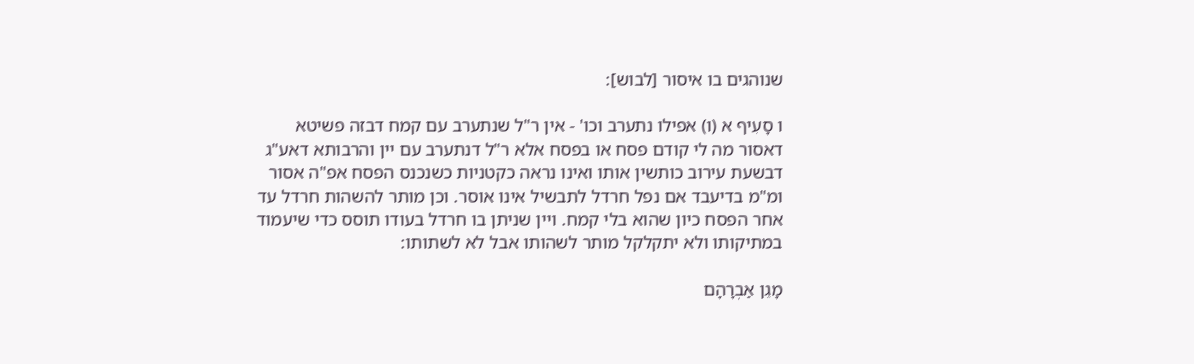שנוהגים בו איסור [לבוש]:

ו סָעִיף א (ו) אפילו נתערב וכו' - אין ר"ל שנתערב עם קמח דבזה פשיטא דאסור מה לי קודם פסח או בפסח אלא ר"ל דנתערב עם יין והרבותא דאע"ג דבשעת עירוב כותשין אותו ואינו נראה כקטניות כשנכנס הפסח אפ"ה אסור ומ"מ בדיעבד אם נפל חרדל לתבשיל אינו אוסר. וכן מותר להשהות חרדל עד אחר הפסח כיון שהוא בלי קמח. ויין שניתן בו חרדל בעודו תוסס כדי שיעמוד במתיקותו ולא יתקלקל מותר לשהותו אבל לא לשתותו:

מָגֵן אַבְרָהָם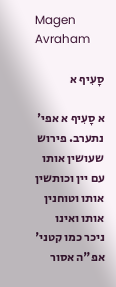Magen Avraham

סָעִיף א

א סָעִיף א אפי' נתערב. פירוש שעושין אותו עם יין וכותשין אותו וטוחנין אותו ואינו ניכר כמו קטני' אפ"ה אסור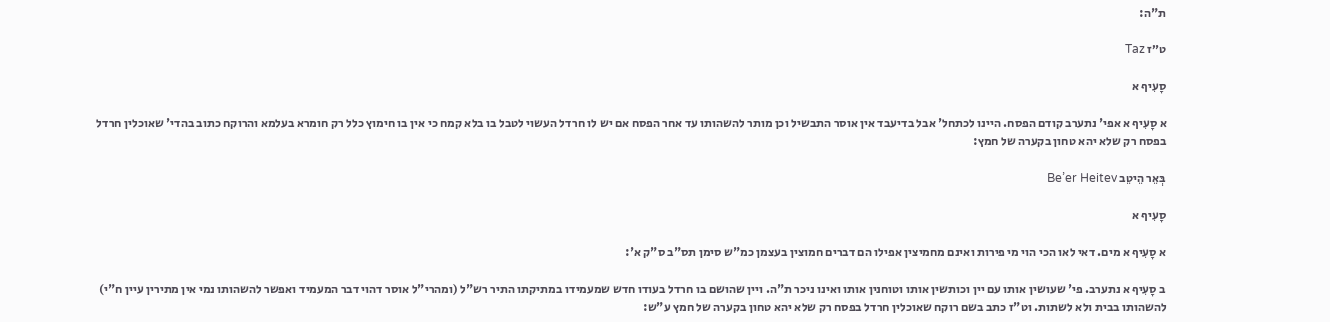ת"ה:

ט״ז Taz

סָעִיף א

א סָעִיף א אפי' נתערב קודם הפסח. היינו לכתחל' אבל בדיעבד אין אוסר התבשיל וכן מותר להשהותו עד אחר הפסח אם יש לו חרדל העשוי לטבל בו בלא קמח כי אין בו חימוץ כלל רק חומרא בעלמא והרוקח כתוב בהדי' שאוכלין חרדל בפסח רק שלא יהא טחון בקערה של חמץ:

בְּאֵר הֵיטֵב Be’er Heitev

סָעִיף א

א סָעִיף א מים. דאי לאו הכי הוי מי פירות ואינם מחמיצין אפילו הם דברים חמוצין בעצמן כמ"ש סימן תס"ב ס"ק א':

ב סָעִיף א נתערב. פי' שעושין אותו עם יין וכותשין אותו וטוחנין אותו ואינו ניכר ת"ה. ויין שהושם בו חרדל בעודו חדש שמעמידו במתיקתו התיר רש"ל (ומהרי"ל אוסר דהוי דבר המעמיד ואפשר להשהותו נמי אין מתירין עיין ח"י) להשהותו בבית ולא לשתות. וט"ז כתב בשם רוקח שאוכלין חרדל בפסח רק שלא יהא טחון בקערה של חמץ ע"ש: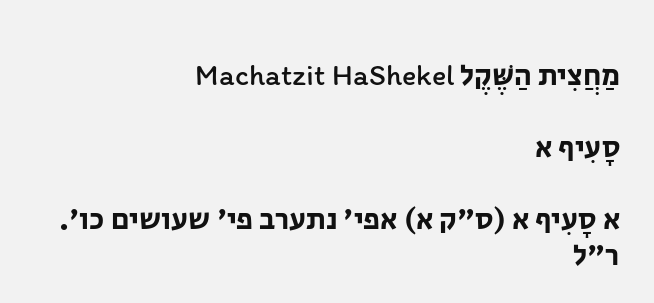מַחֲצִית הַשֶּׁקֶל Machatzit HaShekel

סָעִיף א

א סָעִיף א (ס"ק א) אפי' נתערב פי' שעושים כו'. ר"ל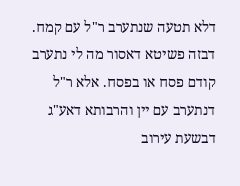דלא תטעה שנתערב ר"ל עם קמח. דבזה פשיטא דאסור מה לי נתערב קודם פסח או בפסח. אלא ר"ל דנתערב עם יין והרבותא דאע"ג דבשעת עירוב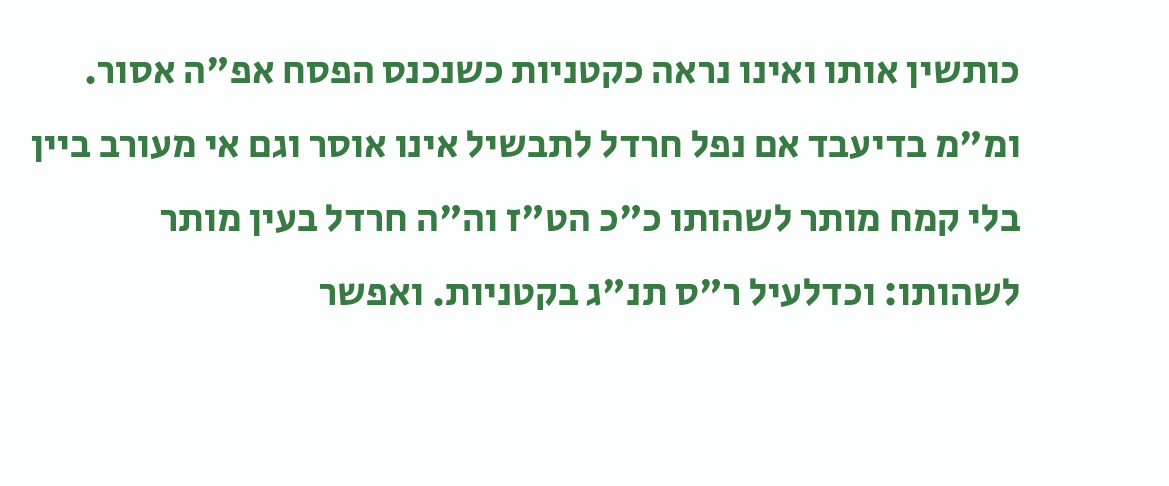כותשין אותו ואינו נראה כקטניות כשנכנס הפסח אפ"ה אסור. ומ"מ בדיעבד אם נפל חרדל לתבשיל אינו אוסר וגם אי מעורב ביין בלי קמח מותר לשהותו כ"כ הט"ז וה"ה חרדל בעין מותר לשהותו: וכדלעיל ר"ס תנ"ג בקטניות. ואפשר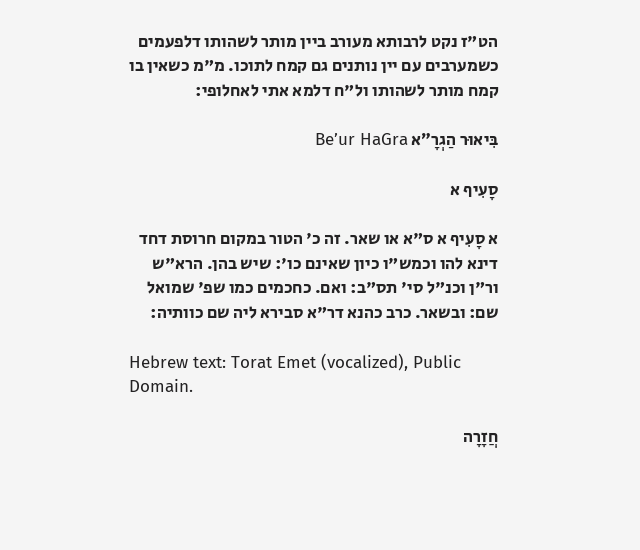הט"ז נקט לרבותא מעורב ביין מותר לשהותו דלפעמים כשמערבים עם יין נותנים גם קמח לתוכו. מ"מ כשאין בו קמח מותר לשהותו ול"ח דלמא אתי לאחלופי:

בִּיאוּר הַגְרָ״א Be’ur HaGra

סָעִיף א

א סָעִיף א ס"א או שאר. זה כ' הטור במקום חרוסת דחד דינא להו וכמש"ו כיון שאינם כו': שיש בהן. הרא"ש ור"ן וכנ"ל סי' תס"ב: ואם. כחכמים כמו שפ' שמואל שם: ובשאר. כרב כהנא דר"א סבירא ליה שם כוותיה:

Hebrew text: Torat Emet (vocalized), Public Domain.

חֲזָרָה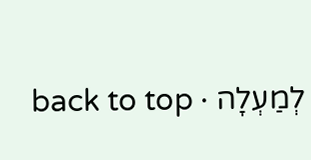לְמַעְלָה · back to top